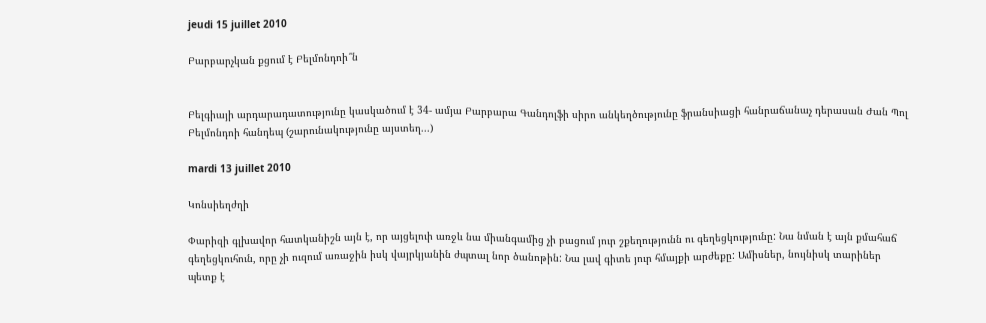jeudi 15 juillet 2010

Բարբարչկան քցում է Բելմոնդոի՞ն


Բելգիայի արդարադատությունը կասկածում է 34- ամյա Բարբարա Գանդոլֆի սիրո անկեղծությունը ֆրանսիացի հանրաճանաչ դերասան Ժան Պոլ Բելմոնդոի հանդեպ (շարունակությունը այստեղ...)

mardi 13 juillet 2010

Կոնսիեղժղի

Փարիզի գլխավոր հատկանիշն այն է, որ այցելուի առջև նա միանգամից չի բացում յուր շքեղությունն ու գեղեցկությունը: Նա նման է այն քմահաճ գեղեցկուհուն, որը չի ուզում առաջին իսկ վայրկյանին ժպտալ նոր ծանոթին: Նա լավ գիտե յուր հմայքի արժեքը: Ամիսներ, նույնիսկ տարիներ պետք է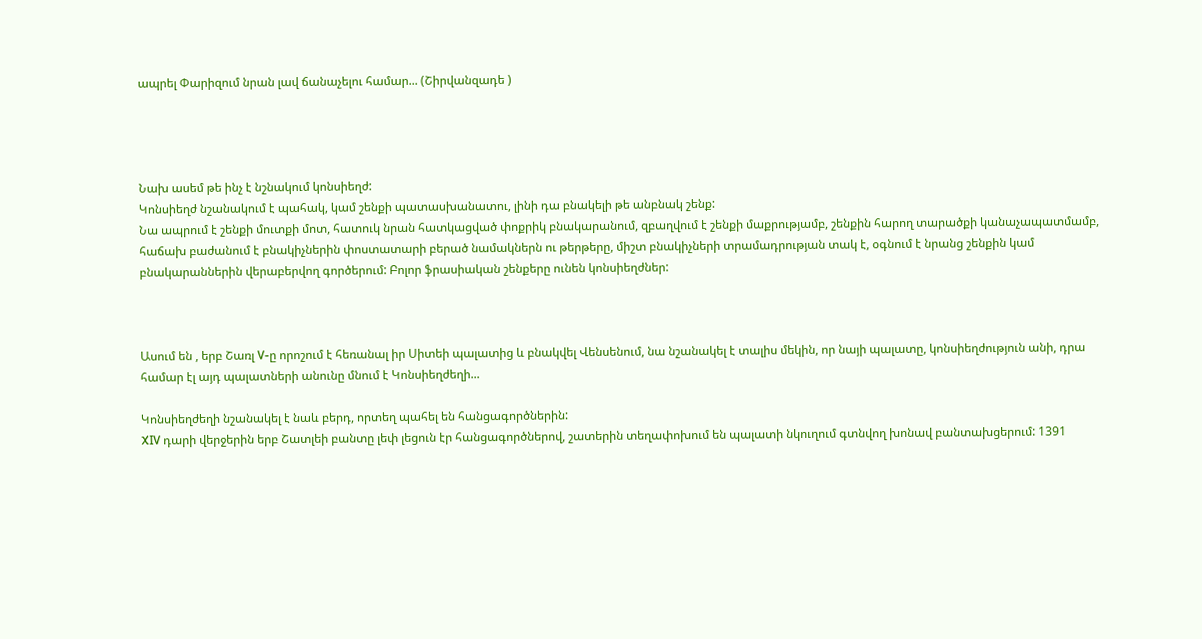ապրել Փարիզում նրան լավ ճանաչելու համար... (Շիրվանզադե )




Նախ ասեմ թե ինչ է նշնակում կոնսիեղժ:
Կոնսիեղժ նշանակում է պահակ, կամ շենքի պատասխանատու, լինի դա բնակելի թե անբնակ շենք:
Նա ապրում է շենքի մուտքի մոտ, հատուկ նրան հատկացված փոքրիկ բնակարանում, զբաղվում է շենքի մաքրությամբ, շենքին հարող տարածքի կանաչապատմամբ, հաճախ բաժանում է բնակիչներին փոստատարի բերած նամակներն ու թերթերը, միշտ բնակիչների տրամադրության տակ է, օգնում է նրանց շենքին կամ բնակարաններին վերաբերվող գործերում: Բոլոր ֆրասիական շենքերը ունեն կոնսիեղժներ:



Ասում են , երբ Շառլ V-ը որոշում է հեռանալ իր Սիտեի պալատից և բնակվել Վենսենում, նա նշանակել է տալիս մեկին, որ նայի պալատը, կոնսիեղժություն անի, դրա համար էլ այդ պալատների անունը մնում է Կոնսիեղժեղի...

Կոնսիեղժեղի նշանակել է նաև բերդ, որտեղ պահել են հանցագործներին:
XIV դարի վերջերին երբ Շատլեի բանտը լեփ լեցուն էր հանցագործներով, շատերին տեղափոխում են պալատի նկուղում գտնվող խոնավ բանտախցերում: 1391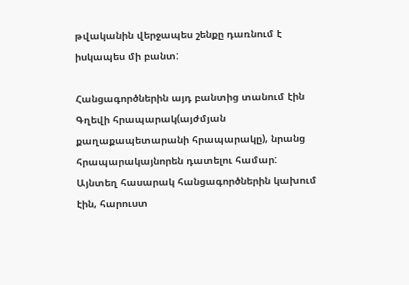թվականին վերջապես շենքը դառնում է իսկապես մի բանտ:

Հանցագործներին այդ բանտից տանում էին Գղեվի հրապարակ(այժմյան քաղաքապետարանի հրապարակը), նրանց հրապարակայնորեն դատելու համար:
Այնտեղ հասարակ հանցագործներին կախում էին, հարուստ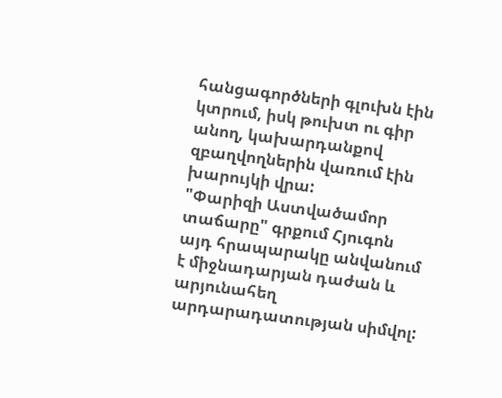հանցագործների գլուխն էին կտրում, իսկ թուխտ ու գիր անող, կախարդանքով զբաղվողներին վառում էին խարույկի վրա:
"Փարիզի Աստվածամոր տաճարը" գրքում Հյուգոն այդ հրապարակը անվանում է միջնադարյան դաժան և արյունահեղ արդարադատության սիմվոլ: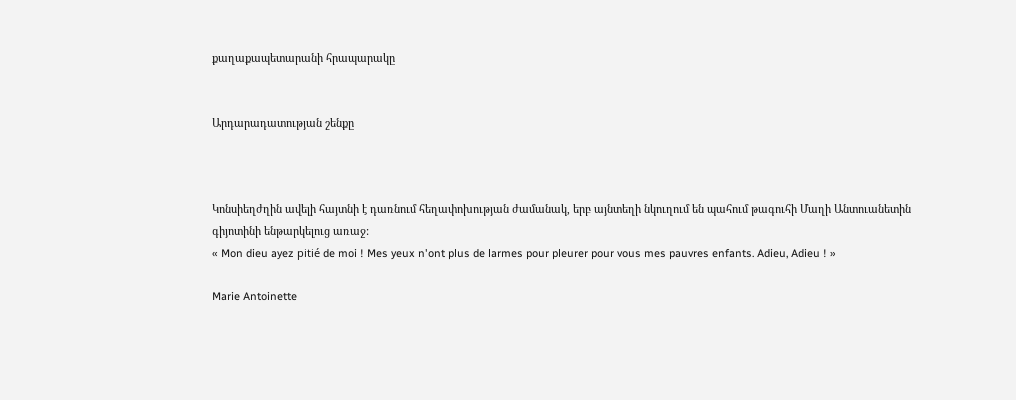քաղաքապետարանի հրապարակը


Արդարադատության շենքը



Կոնսիեղժղին ավելի հայտնի է դառնում հեղափոխության ժամանակ, երբ այնտեղի նկուղում են պահում թագուհի Մաղի Անտուանետին գիյոտինի ենթարկելուց առաջ:
« Mon dieu ayez pitié de moi ! Mes yeux n'ont plus de larmes pour pleurer pour vous mes pauvres enfants. Adieu, Adieu ! »

Marie Antoinette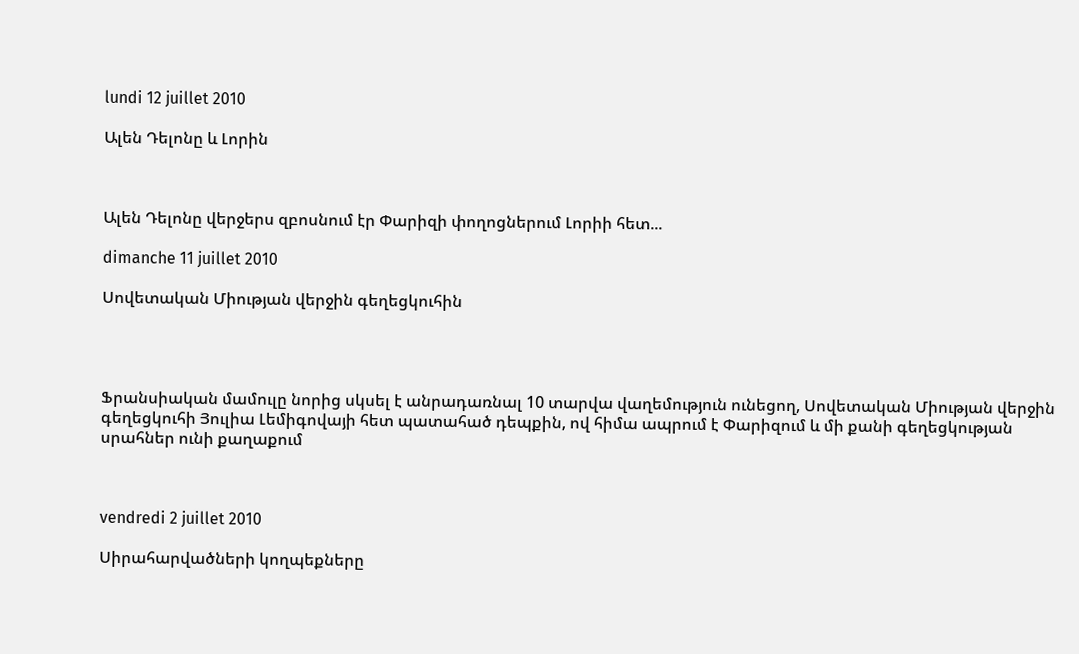lundi 12 juillet 2010

Ալեն Դելոնը և Լորին



Ալեն Դելոնը վերջերս զբոսնում էր Փարիզի փողոցներում Լորիի հետ...

dimanche 11 juillet 2010

Սովետական Միության վերջին գեղեցկուհին




Ֆրանսիական մամուլը նորից սկսել է անրադառնալ 10 տարվա վաղեմություն ունեցող, Սովետական Միության վերջին գեղեցկուհի Յուլիա Լեմիգովայի հետ պատահած դեպքին, ով հիմա ապրում է Փարիզում և մի քանի գեղեցկության սրահներ ունի քաղաքում



vendredi 2 juillet 2010

Սիրահարվածների կողպեքները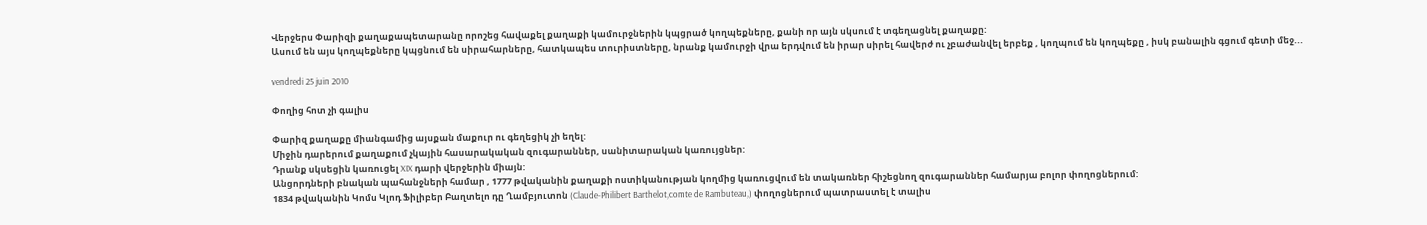Վերջերս Փարիզի քաղաքապետարանը որոշեց հավաքել քաղաքի կամուրջներին կպցրած կողպեքները, քանի որ այն սկսում է տգեղացնել քաղաքը:
Ասում են այս կողպեքները կպցնում են սիրահարները, հատկապես տուրիստները, նրանք կամուրջի վրա երդվում են իրար սիրել հավերժ ու չբաժանվել երբեք , կողպում են կողպեքը , իսկ բանալին գցում գետի մեջ...

vendredi 25 juin 2010

Փողից հոտ չի գալիս

Փարիզ քաղաքը միանգամից այսքան մաքուր ու գեղեցիկ չի եղել:
Միջին դարերում քաղաքում չկային հասարակական զուգարաններ, սանիտարական կառույցներ:
Դրանք սկսեցին կառուցել XIX դարի վերջերին միայն:
Անցորդների բնական պահանջների համար , 1777 թվականին քաղաքի ոստիկանության կողմից կառուցվում են տակառներ հիշեցնող զուգարաններ համարյա բոլոր փողոցներում:
1834 թվականին Կոմս Կլոդ Ֆիլիբեր Բաղտելո դը Ղամբյուտոն (Claude-Philibert Barthelot,comte de Rambuteau,) փողոցներում պատրաստել է տալիս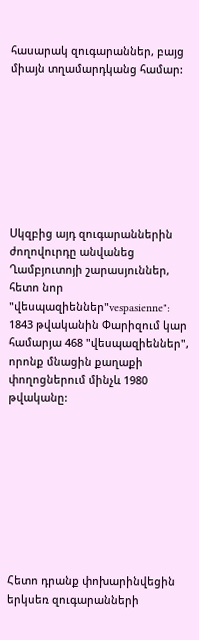հասարակ զուգարաններ, բայց միայն տղամարդկանց համար:








Սկզբից այդ զուգարաններին ժողովուրդը անվանեց Ղամբյուտոյի շարասյուններ, հետո նոր "վեսպազիեններ"vespasienne": 1843 թվականին Փարիզում կար համարյա 468 "վեսպազիեններ", որոնք մնացին քաղաքի փողոցներում մինչև 1980 թվականը:









Հետո դրանք փոխարինվեցին երկսեռ զուգարանների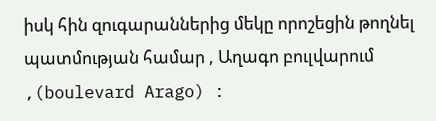իսկ հին զուգարաններից մեկը որոշեցին թողնել պատմության համար , Աղագո բուլվարում ,(boulevard Arago) :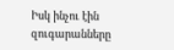Իսկ ինչու էին զուգարանները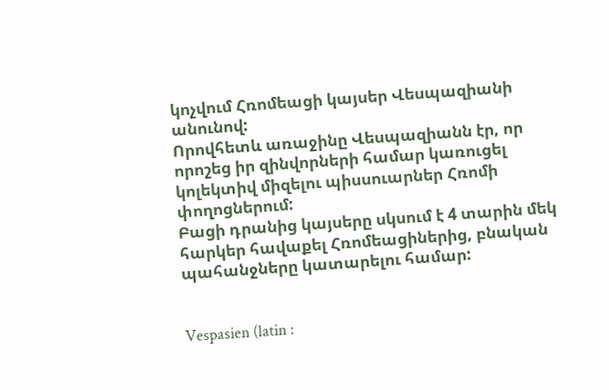կոչվում Հռոմեացի կայսեր Վեսպազիանի անունով:
Որովհետև առաջինը Վեսպազիանն էր, որ որոշեց իր զինվորների համար կառուցել կոլեկտիվ միզելու պիսսուարներ Հռոմի փողոցներում:
Բացի դրանից կայսերը սկսում է 4 տարին մեկ հարկեր հավաքել Հռոմեացիներից, բնական պահանջները կատարելու համար:


Vespasien (latin :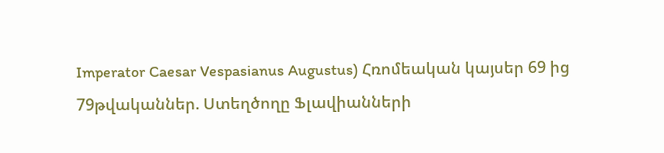Imperator Caesar Vespasianus Augustus) Հռոմեական կայսեր 69 ից 79թվականներ. Ստեղծողը Ֆլավիանների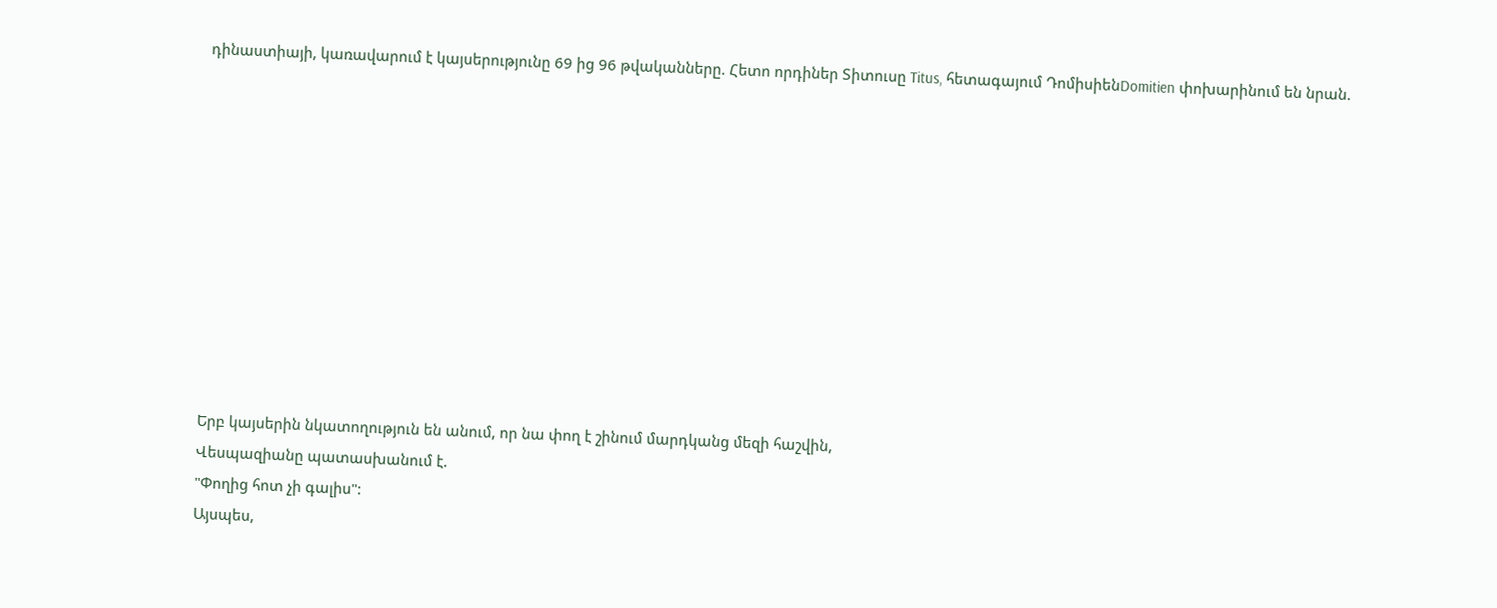դինաստիայի, կառավարում է կայսերությունը 69 ից 96 թվականները. Հետո որդիներ Տիտուսը Titus, հետագայում ԴոմիսիենDomitien փոխարինում են նրան.











Երբ կայսերին նկատողություն են անում, որ նա փող է շինում մարդկանց մեզի հաշվին,
Վեսպազիանը պատասխանում է.
"Փողից հոտ չի գալիս":
Այսպես,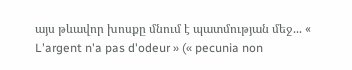այս թևավոր խոսքը մնում է պատմության մեջ... « L'argent n'a pas d'odeur » (« pecunia non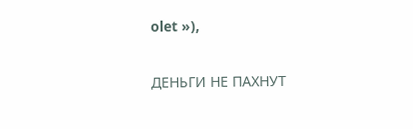olet »),

ДЕНЬГИ НЕ ПАХНУТ